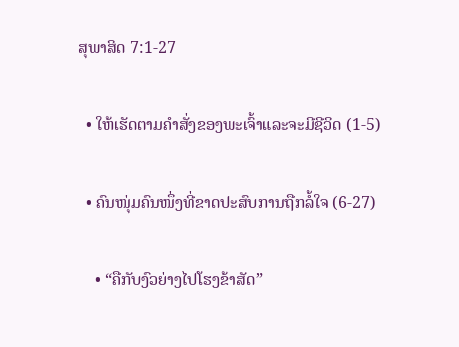ສຸພາສິດ 7:1-27

  • ໃຫ້ເຮັດຕາມຄຳສັ່ງຂອງພະເຈົ້າແລະຈະມີຊີວິດ (1-5)

  • ຄົນໜຸ່ມຄົນໜຶ່ງທີ່ຂາດປະສົບການຖືກລໍ້ໃຈ (6-27)

    • “ຄືກັບງົວຍ່າງໄປໂຮງຂ້າສັດ”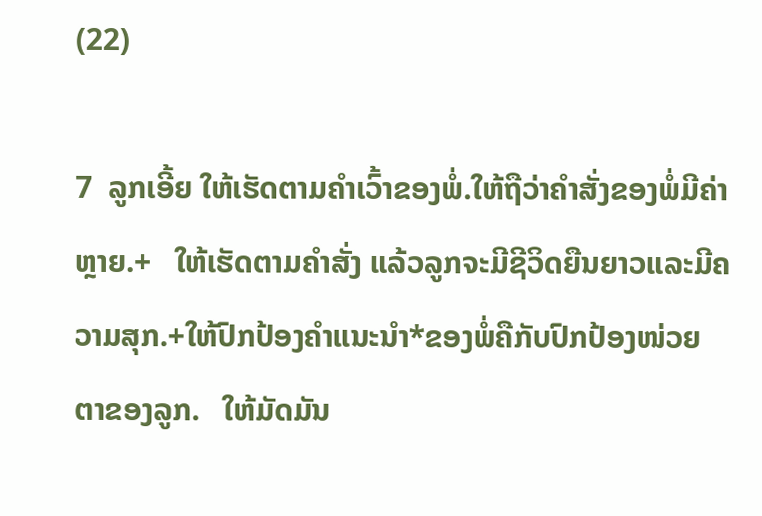(22)

7  ລູກເອີ້ຍ ໃຫ້ເຮັດຕາມຄຳເວົ້າຂອງພໍ່.ໃຫ້ຖືວ່າຄຳສັ່ງຂອງພໍ່ມີຄ່າຫຼາຍ.+   ໃຫ້ເຮັດຕາມຄຳສັ່ງ ແລ້ວລູກຈະມີຊີວິດຍືນຍາວແລະມີຄວາມສຸກ.+ໃຫ້ປົກປ້ອງຄຳແນະນຳ*ຂອງພໍ່ຄືກັບປົກປ້ອງໜ່ວຍຕາຂອງລູກ.   ໃຫ້ມັດມັນ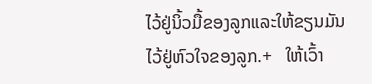ໄວ້ຢູ່ນິ້ວມື້ຂອງລູກແລະໃຫ້ຂຽນມັນໄວ້ຢູ່ຫົວໃຈຂອງລູກ.+   ໃຫ້ເວົ້າ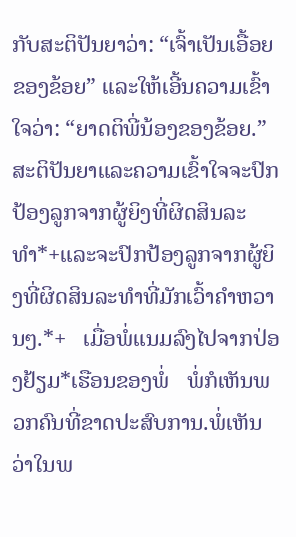ກັບສະຕິປັນຍາວ່າ: “ເຈົ້າເປັນເອື້ອຍຂອງຂ້ອຍ” ແລະໃຫ້ເອີ້ນຄວາມເຂົ້າໃຈວ່າ: “ຍາດຕິພີ່ນ້ອງຂອງຂ້ອຍ.”   ສະຕິປັນຍາແລະຄວາມເຂົ້າໃຈຈະປົກປ້ອງລູກຈາກຜູ້ຍິງທີ່ຜິດສິນລະທຳ*+ແລະຈະປົກປ້ອງລູກຈາກຜູ້ຍິງທີ່ຜິດສິນລະທຳທີ່ມັກເວົ້າຄຳຫວານໆ.*+   ເມື່ອພໍ່ແນມລົງໄປຈາກປ່ອງຢ້ຽມ*ເຮືອນຂອງພໍ່   ພໍ່ກໍເຫັນພວກຄົນທີ່ຂາດປະສົບການ.ພໍ່ເຫັນວ່າໃນພ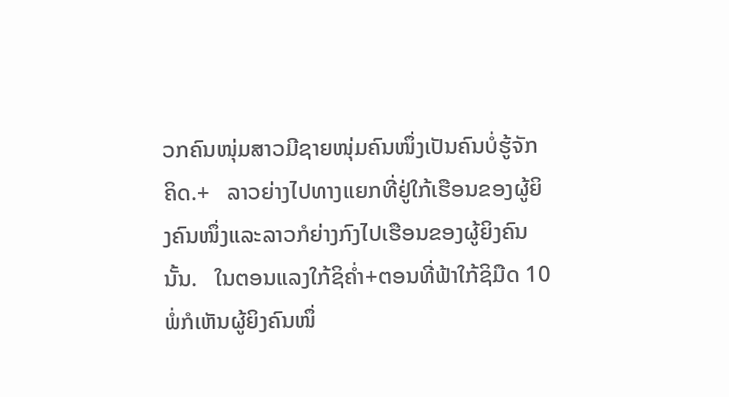ວກຄົນໜຸ່ມສາວມີຊາຍໜຸ່ມຄົນໜຶ່ງເປັນຄົນບໍ່ຮູ້ຈັກຄິດ.+   ລາວຍ່າງໄປທາງແຍກທີ່ຢູ່ໃກ້ເຮືອນຂອງຜູ້ຍິງຄົນໜຶ່ງແລະລາວກໍຍ່າງກົງໄປເຮືອນຂອງຜູ້ຍິງຄົນນັ້ນ.   ໃນຕອນແລງໃກ້ຊິຄ່ຳ+ຕອນທີ່ຟ້າໃກ້ຊິມືດ 10  ພໍ່ກໍເຫັນຜູ້ຍິງຄົນໜຶ່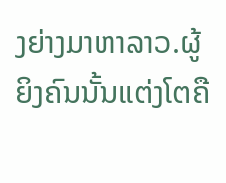ງຍ່າງມາຫາລາວ.ຜູ້ຍິງຄົນນັ້ນແຕ່ງໂຕຄື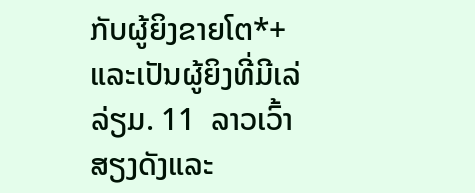ກັບຜູ້ຍິງຂາຍໂຕ*+ແລະເປັນຜູ້ຍິງທີ່ມີເລ່ລ່ຽມ. 11  ລາວເວົ້າສຽງດັງແລະ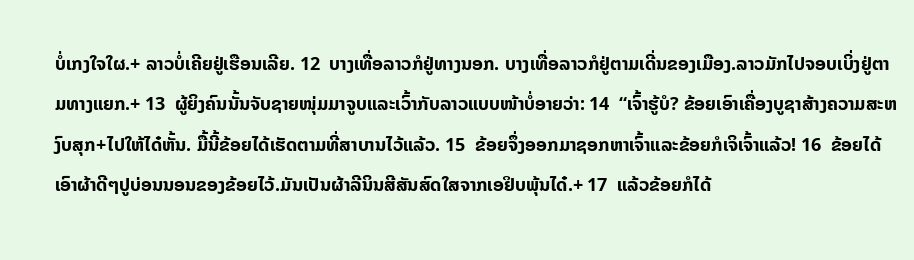ບໍ່ເກງໃຈໃຜ.+ ລາວບໍ່ເຄີຍຢູ່ເຮືອນເລີຍ. 12  ບາງເທື່ອລາວກໍຢູ່ທາງນອກ. ບາງເທື່ອລາວກໍຢູ່ຕາມເດີ່ນຂອງເມືອງ.ລາວມັກໄປຈອບເບິ່ງຢູ່ຕາມທາງແຍກ.+ 13  ຜູ້ຍິງຄົນນັ້ນຈັບຊາຍໜຸ່ມມາຈູບແລະເວົ້າກັບລາວແບບໜ້າບໍ່ອາຍວ່າ: 14  “ເຈົ້າຮູ້ບໍ? ຂ້ອຍເອົາເຄື່ອງບູຊາສ້າງຄວາມສະຫງົບສຸກ+ໄປໃຫ້ໄດ໋ຫັ້ນ. ມື້ນີ້ຂ້ອຍໄດ້ເຮັດຕາມທີ່ສາບານໄວ້ແລ້ວ. 15  ຂ້ອຍຈຶ່ງອອກມາຊອກຫາເຈົ້າແລະຂ້ອຍກໍເຈິເຈົ້າແລ້ວ! 16  ຂ້ອຍໄດ້ເອົາຜ້າດີໆປູບ່ອນນອນຂອງຂ້ອຍໄວ້.ມັນເປັນຜ້າລີນິນສີສັນສົດໃສຈາກເອຢິບພຸ້ນໄດ໋.+ 17  ແລ້ວຂ້ອຍກໍໄດ້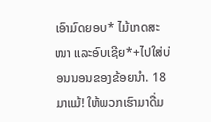ເອົາມົດຍອບ* ໄມ້ເກດສະໜາ ແລະອົບເຊີຍ*+ໄປໃສ່ບ່ອນນອນຂອງຂ້ອຍນຳ. 18  ມາແມ້! ໃຫ້ພວກເຮົາມາດື່ມ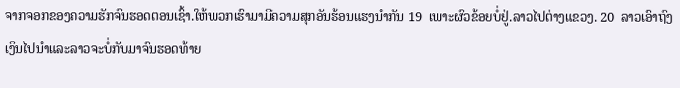ຈາກຈອກຂອງຄວາມຮັກຈົນຮອດຕອນເຊົ້າ.ໃຫ້ພວກເຮົາມາມີຄວາມສຸກອັນຮ້ອນແຮງນຳກັນ 19  ເພາະຜົວຂ້ອຍບໍ່ຢູ່.ລາວໄປຕ່າງແຂວງ. 20  ລາວເອົາຖົງເງິນໄປນຳແລະລາວຈະບໍ່ກັບມາຈົນຮອດທ້າຍ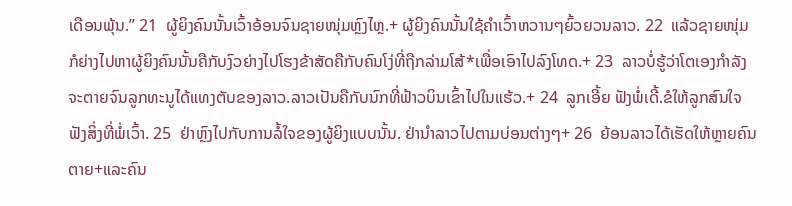ເດືອນພຸ້ນ.” 21  ຜູ້ຍິງຄົນນັ້ນເວົ້າອ້ອນຈົນຊາຍໜຸ່ມຫຼົງໄຫຼ.+ ຜູ້ຍິງຄົນນັ້ນໃຊ້ຄຳເວົ້າຫວານໆຍົ້ວຍວນລາວ. 22  ແລ້ວຊາຍໜຸ່ມກໍຍ່າງໄປຫາຜູ້ຍິງຄົນນັ້ນຄືກັບງົວຍ່າງໄປໂຮງຂ້າສັດຄືກັບຄົນໂງ່ທີ່ຖືກລ່າມໂສ້*ເພື່ອເອົາໄປລົງໂທດ.+ 23  ລາວບໍ່ຮູ້ວ່າໂຕເອງກຳລັງຈະຕາຍຈົນລູກທະນູໄດ້ແທງຕັບຂອງລາວ.ລາວເປັນຄືກັບນົກທີ່ຟ້າວບິນເຂົ້າໄປໃນແຮ້ວ.+ 24  ລູກເອີ້ຍ ຟັງພໍ່ເດີ້.ຂໍໃຫ້ລູກສົນໃຈຟັງສິ່ງທີ່ພໍ່ເວົ້າ. 25  ຢ່າຫຼົງໄປກັບການລໍ້ໃຈຂອງຜູ້ຍິງແບບນັ້ນ. ຢ່ານຳລາວໄປຕາມບ່ອນຕ່າງໆ+ 26  ຍ້ອນລາວໄດ້ເຮັດໃຫ້ຫຼາຍຄົນຕາຍ+ແລະຄົນ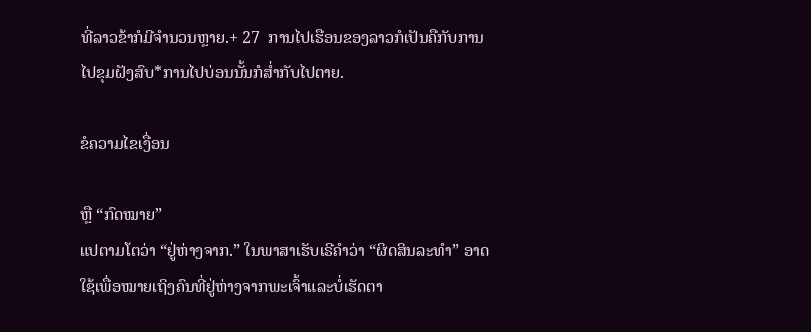ທີ່ລາວຂ້າກໍມີຈຳນວນຫຼາຍ.+ 27  ການໄປເຮືອນຂອງລາວກໍເປັນຄືກັບການໄປຂຸມຝັງສົບ*ການໄປບ່ອນນັ້ນກໍສ່ຳກັບໄປຕາຍ.

ຂໍຄວາມໄຂເງື່ອນ

ຫຼື “ກົດໝາຍ”
ແປຕາມໂຕວ່າ “ຢູ່ຫ່າງຈາກ.” ໃນພາສາເຮັບເຣີຄຳວ່າ “ຜິດສິນລະທຳ” ອາດໃຊ້ເພື່ອໝາຍເຖິງຄົນທີ່ຢູ່ຫ່າງຈາກພະເຈົ້າແລະບໍ່ເຮັດຕາ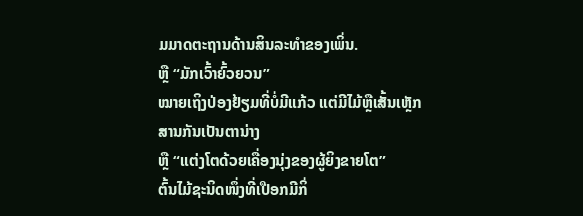ມມາດຕະຖານດ້ານສິນລະທຳຂອງເພິ່ນ.
ຫຼື “ມັກເວົ້າຍົ້ວຍວນ”
ໝາຍເຖິງປ່ອງຢ້ຽມທີ່ບໍ່ມີແກ້ວ ແຕ່ມີໄມ້ຫຼືເສັ້ນເຫຼັກສານກັນເປັນຕານ່າງ
ຫຼື “ແຕ່ງໂຕດ້ວຍເຄື່ອງນຸ່ງຂອງຜູ້ຍິງຂາຍໂຕ”
ຕົ້ນໄມ້ຊະນິດໜຶ່ງທີ່ເປືອກມີກິ່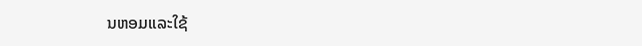ນຫອມແລະໃຊ້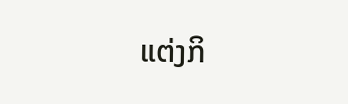ແຕ່ງກິ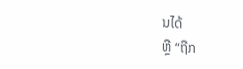ນໄດ້
ຫຼື “ຖືກ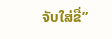ຈັບໃສ່ຂື່”